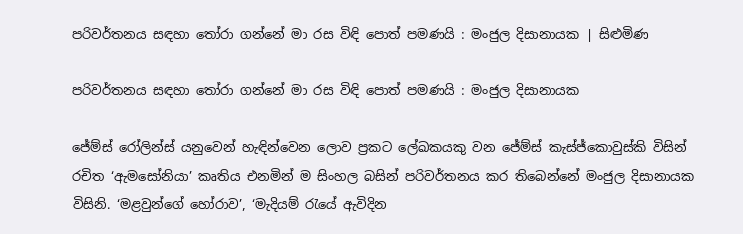පරිවර්තනය සඳහා තෝරා ගන්නේ මා රස විඳි පොත් පමණයි : මංජුල දිසානායක | සිළුමිණ

පරිවර්තනය සඳහා තෝරා ගන්නේ මා රස විඳි පොත් පමණයි : මංජුල දිසානායක

ජේම්ස් රෝලින්ස් යනුවෙන් හැඳින්වෙන ලොව ප්‍රකට ලේඛකයකු වන ජේම්ස් කැස්ජ්කොවුස්කි විසින් රචිත ‘ඇමසෝනියා’ කෘතිය එනමින් ම සිංහල බසින් පරිවර්තනය කර තිබෙන්නේ මංජුල දිසානායක විසිනි. ‘මළවුන්ගේ හෝරාව’, ‘මැදියම් රැයේ ඇවිදින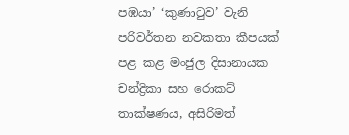පඹයා’ ‘කුණාටුව’ වැනි පරිවර්තන නවකතා කීපයක් පළ කළ මංජුල දිසානායක චන්ද්‍රිකා සහ රොකට් තාක්ෂණය, අසිරිමත්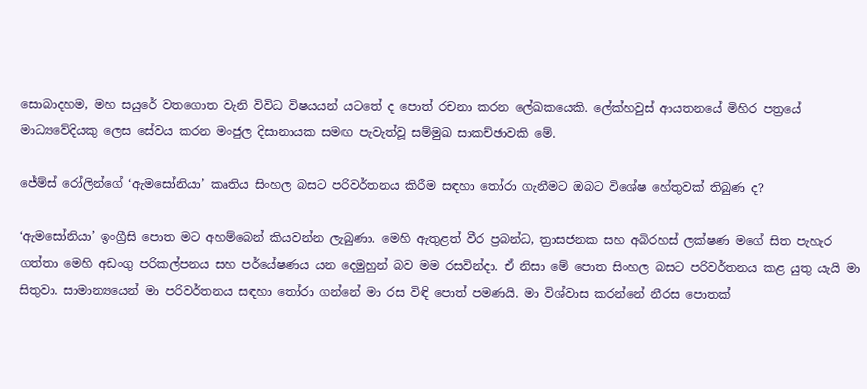සොබාදහම, මහ සයුරේ වතගොත වැනි විවිධ විෂයයන් යටතේ ද පොත් රචනා කරන ලේඛකයෙකි. ලේක්හවුස් ආයතනයේ මිහිර පත්‍රයේ මාධ්‍යවේදියකු ලෙස සේවය කරන මංජුල දිසානායක සමඟ පැවැත්වූ සම්මුඛ සාකච්ඡාවකි මේ.

ජේම්ස් රෝලින්ගේ ‘ඇමසෝනියා’ කෘතිය සිංහල බසට පරිවර්තනය කිරීම සඳහා තෝරා ගැනීමට ඔබට විශේෂ හේතුවක් තිබුණ ද?

‘ඇමසෝනියා’ ඉංග්‍රීසි පොත මට අහම්බෙන් කියවන්න ලැබුණා. මෙහි ඇතුළත් වීර ප්‍රබන්ධ, ත්‍රාසජනක සහ අබිරහස් ලක්ෂණ මගේ සිත පැහැර ගත්තා මෙහි අඩංගු පරිකල්පනය සහ පර්යේෂණය යන දෙමුහුන් බව මම රසවින්දා. ඒ නිසා මේ පොත සිංහල බසට පරිවර්තනය කළ යුතු යැයි මා සිතුවා. සාමාන්‍යයෙන් මා පරිවර්තනය සඳහා තෝරා ගන්නේ මා රස විඳි පොත් පමණයි. මා විශ්වාස කරන්නේ නීරස පොතක්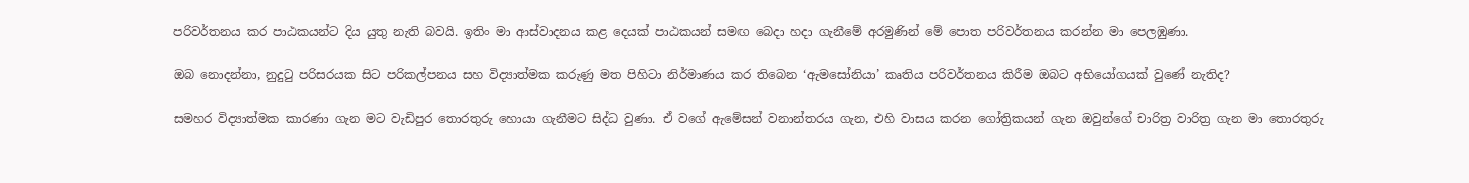පරිවර්තනය කර පාඨකයන්ට දිය යුතු නැති බවයි. ඉතිං මා ආස්වාදනය කළ දෙයක් පාඨකයන් සමඟ බෙදා ‍හදා ගැනීමේ අරමුණින් මේ පොත පරිවර්තනය කරන්න මා පෙලඹුණා.

ඔබ නොදන්නා, නුදුටු පරිසරයක සිට පරිකල්පනය සහ විද්‍යාත්මක කරුණු මත පිහිටා නිර්මාණය කර තිබෙන ‘ඇමසෝනියා’ කෘතිය පරිවර්තනය කිරීම ඔබට අභියෝගයක් වුණේ නැතිද?

සමහර විද්‍යාත්මක කාරණා ගැන මට වැඩිපුර තොරතුරු හොයා ගැනීමට සිද්ධ වුණා. ඒ වගේ ඇමේසන් වනාන්තරය ගැන, එහි වාසය කරන ගෝත්‍රිකයන් ගැන ඔවුන්ගේ චාරිත්‍ර වාරිත්‍ර ගැන මා තොරතුරු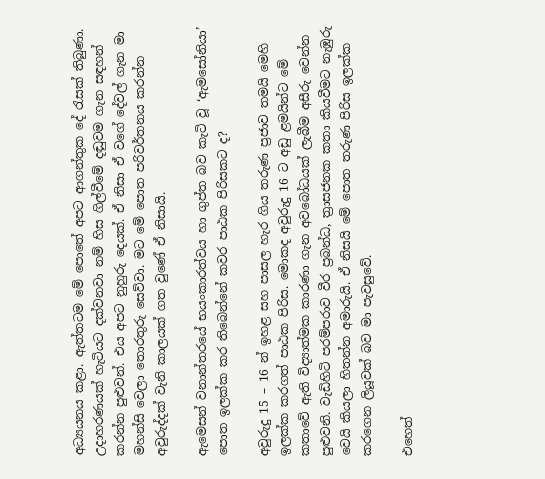අධ්‍යයනය කළා. ඇත්තටම මේ පොතේ අපට ආගන්තුක දේ රැසක් තිබුණා. උදාහරණයක් හැටියට දක්වනවා නම් හිස ගිල්වීමේ දඬුවම ගැන සඳහන් කරන්න පුළුවන්. එය අපට නුහුරු දෙයක්. ඒ නිසා ඒ වගේ දේවල් ගැන මා මහන්සි වෙලා තොරතුරු සෙව්වා. මට මේ පොත පරිවර්තනය කරන්න අවුරුද්දක් වැනි කාලයක් ගත වුණේ ඒ නිසායි.

ඇමෙසන් වනාන්තරයේ භයංකාරත්වය හා ගුප්ත බව කැටි වූ ‘ඇ‍මසෝනියා’ පොත ඉලක්ක කර තිබෙන්නේ කවර පාඨක පිරිසකට ද?

අවුරුදු 15 – 16 න් ඉහළ සහ පාසල හැර ගිය තරුණ ප්‍රජාව තමයි මෙහි ඉලක්ක කරගත් පාඨක පිරිස. මොකද අවුරුදු 16 ට අඩු ළමයින්ට මේ කතාවේ ඇති විද්‍යාත්මක කාරණා ගැන අවබෝධයක් ලැබීම අසීරු වෙන්න පුළුවනි. වැඩිහිටි පරම්පරාව වීර ප්‍රබන්ධ, ත්‍රාසජනක කතා කියවීමට නැඹුරු වෙයි කියලා හිතන්න අමාරුයි. ඒ නිසයි මේ පොත තරුණ පිරිස ඉලක්ක කරගෙන ලියූවක් බව මා පැවසුවේ.

එහෙත්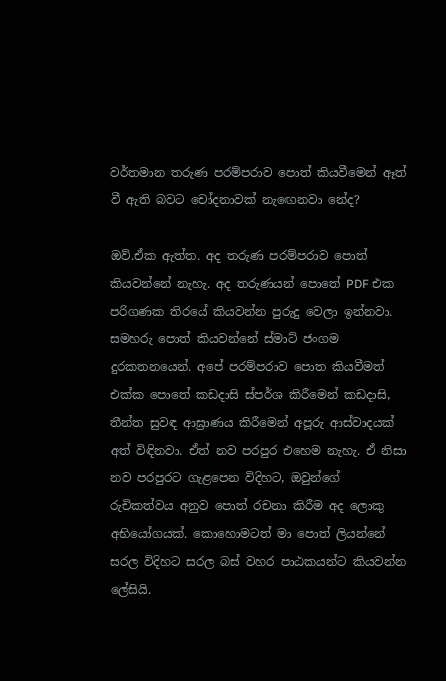වර්තමාන තරුණ පරම්පරාව පොත් කියවීමෙන් ඈත් වී ඇති බවට චෝදනාවක් නැ‍ඟෙනවා නේද?

ඔව්.ඒක ඇත්ත. අද තරුණ පරම්පරාව පොත් කියවන්නේ නැහැ. අද තරුණයන් පොතේ PDF එක පරිගණක තිරයේ කියවන්න පුරුදු වෙලා ඉන්නවා. සමහරු පොත් කියවන්නේ ස්මාට් ජංගම දුරකතනයෙන්. අපේ පරම්පරාව පොත කියවීමත් එක්ක පොතේ කඩදාසි ස්පර්ශ කිරීමෙන් කඩදාසි, තීන්ත සුවඳ ආඝ්‍රාණය කිරීමෙන් අපූරු ආස්වාදයක් අත් විඳිනවා. ඒත් නව පරපුර එහෙම නැහැ. ඒ නිසා නව පරපුරට ගැළපෙන විදිහට, ඔවුන්ගේ රුචිකත්වය අනුව පොත් රචනා කිරීම අද ලොකු අභියෝගයක්. කොහොමටත් මා පොත් ලියන්නේ සරල විදිහට සරල බස් වහර පාඨකයන්ට කියවන්න ලේසියි.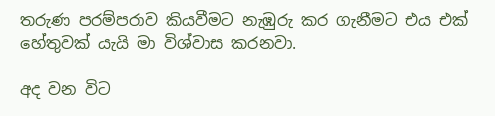තරුණ පරම්පරාව කියවීමට නැඹුරු කර ගැනීමට එය එක් හේතුවක් යැයි මා විශ්වාස කරනවා.

අද වන විට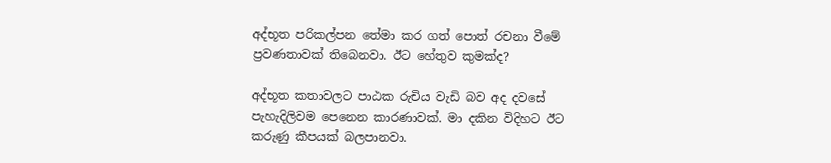අද්භූත පරිකල්පන තේමා කර ගත් පොත් රචනා වීමේ ප්‍රවණතාවක් තිබෙනවා. ඊට හේතුව කුමක්ද?

අද්භූත කතාවලට පාඨක රුචිය වැඩි බව අද දවසේ පැහැදිලිවම පෙනෙන කාරණාවක්. මා දකින විදිහට ඊට කරුණු කීපයක් බලපානවා.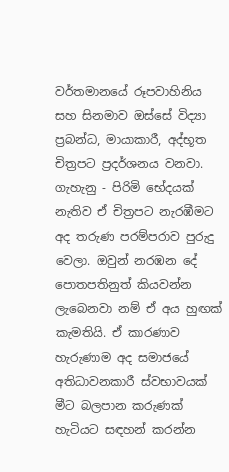වර්තමානයේ රූපවාහිනිය සහ සිනමාව ඔස්සේ විද්‍යා ප්‍රබන්ධ, මායාකාරී, අද්භූත චිත්‍රපට ප්‍රදර්ශනය වනවා. ගැහැනු - පිරිමි භේදයක් නැතිව ඒ චිත්‍රපට නැරඹීමට අද තරුණ පරම්පරාව පුරුදු වෙලා. ඔවුන් නරඹන දේ පොතපතිනුත් කියවන්න ලැබෙනවා නම් ඒ අය හුඟක් කැමතියි. ඒ කාරණාව හැරුණාම අද සමාජයේ අතිධාවනකාරී ස්වභාවයක් මීට බලපාන කරුණක් හැටියට සඳහන් කරන්න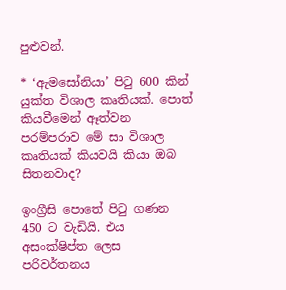පුළුවන්.

* ‘ඇමසෝනියා’ පිටු 600 කින් යුක්ත විශාල කෘතියක්. පොත් කියවීමෙන් ඈත්වන පරම්පරාව මේ සා විශාල කෘතියක් කියවයි කියා ඔබ සිතනවාද?

ඉංග්‍රීසි පොතේ පිටු ගණන 450 ට වැඩියි. එය අසංක්ෂිප්ත ලෙස පරිවර්තනය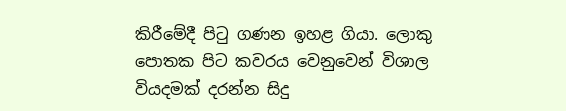කිරීමේදී පිටු ගණන ඉහළ ගියා. ලොකු පොතක පිට කවරය වෙනුවෙන් විශාල වියදමක් දරන්න සිදු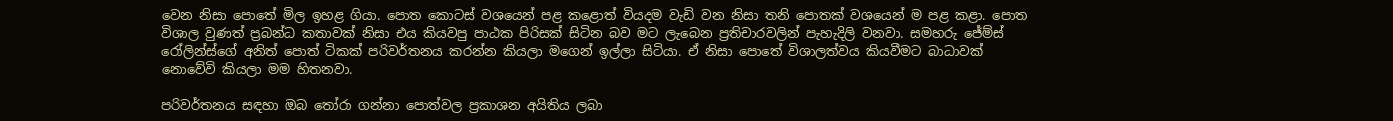වෙන නිසා පොතේ මිල ඉහළ ගියා. පොත කොටස් වශයෙන් පළ කළොත් වියදම වැඩි වන නිසා තනි පොතක් වශයෙන් ම පළ කළා. පොත විශාල වුණත් ප්‍රබන්ධ කතාවක් නිසා එය කියවපු පාඨක පිරිසක් සිටින බව මට ලැබෙන ප්‍රතිචාරවලින් පැහැදිලි වනවා. සමහරු ජේම්ස් රෝලින්ස්ගේ අනිත් පොත් ටිකක් පරිවර්තනය කරන්න කියලා මගෙන් ඉල්ලා සිටියා. ඒ නිසා පොතේ විශාලත්වය කියවීමට බාධාවක් නොවේවි කියලා මම හිතනවා.

පරිවර්තනය සඳහා ඔබ තෝරා ගන්නා පොත්වල ප්‍රකාශන අයිතිය ලබා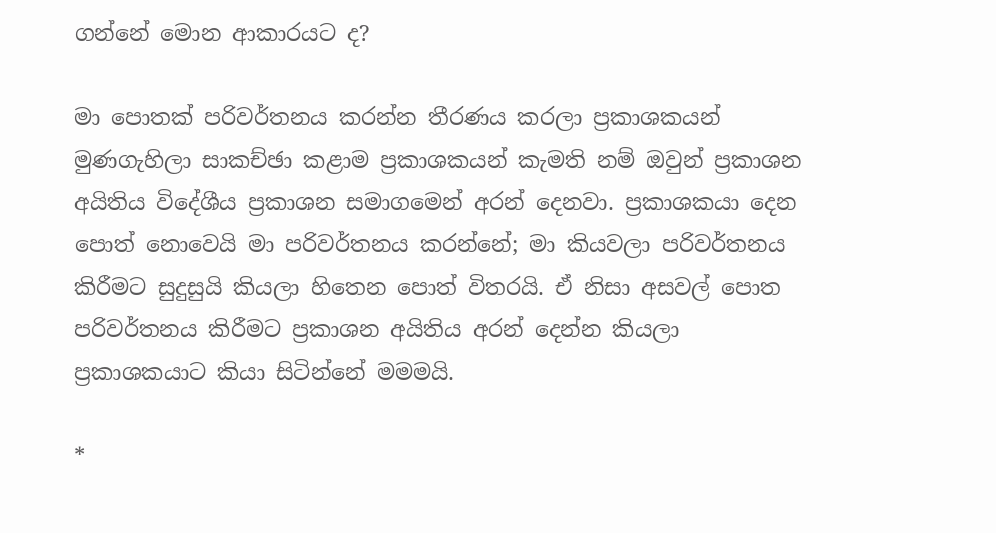ගන්නේ මොන ආකාරයට ද?

මා පොතක් පරිවර්තනය කරන්න තීරණය කරලා ප්‍රකාශකයන් මුණගැහිලා සාකච්ඡා කළාම ප්‍රකාශකයන් කැමති නම් ‍ඔවුන් ප්‍රකාශන අයිතිය විදේශීය ප්‍රකාශන සමාගමෙන් අරන් දෙනවා. ප්‍රකාශකයා දෙන පොත් නොවෙයි මා පරිවර්තනය කරන්නේ; මා කියවලා පරිවර්තනය කිරීමට සුදුසුයි කියලා හිතෙන පොත් විතරයි. ඒ නිසා අසවල් පොත පරිවර්තනය කිරීමට ප්‍රකාශන අයිතිය අරන් දෙන්න කියලා ප්‍රකාශකයාට කියා සිටින්නේ මමමයි.

*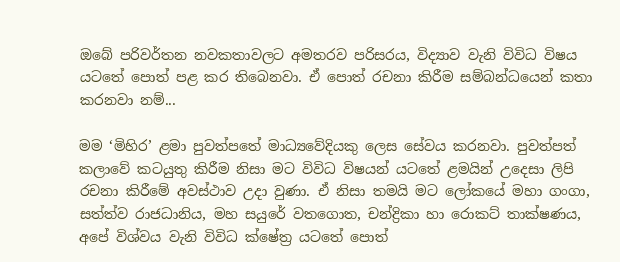ඔබේ පරිවර්තන නවකතාවලට අමතරව පරිසරය, විද්‍යාව වැනි විවිධ විෂය යටතේ පොත් පළ කර තිබෙනවා. ඒ පොත් රචනා කිරීම සම්බන්ධයෙන් කතා කරනවා නම්...

මම ‘මිහිර’ ළමා පුවත්පතේ මාධ්‍යවේදියකු ලෙස සේවය කරනවා. පුවත්පත් කලාවේ කටයුතු කිරීම නිසා මට විවිධ විෂයන් යටතේ ළමයින් උදෙසා ලිපි රචනා කිරීමේ අවස්ථාව උදා වුණා. ඒ නිසා තමයි මට ලෝකයේ මහා ගංගා, සත්ත්ව රාජධානිය, මහ සයුරේ වතගොත, චන්ද්‍රිකා හා රොකට් තාක්ෂණය, අපේ විශ්වය වැනි විවිධ ක්ෂේත්‍ර යටතේ පොත්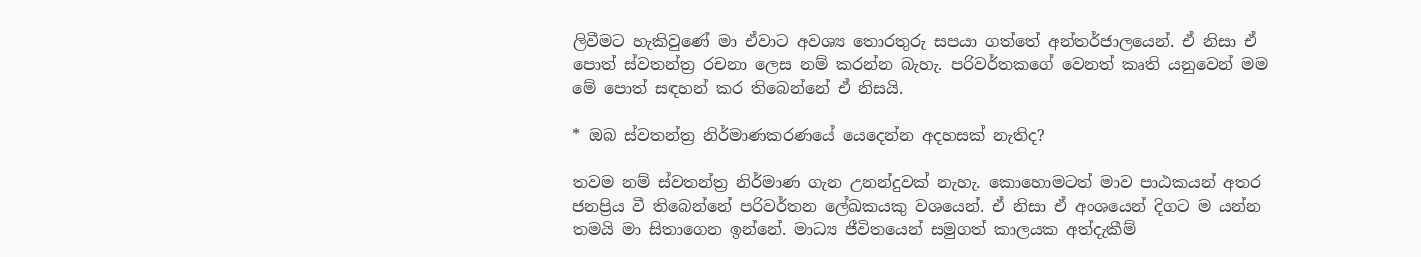ලිවීමට හැකිවුණේ මා ඒවාට අවශ්‍ය තොරතුරු සපයා ගත්තේ අන්තර්ජාලයෙන්. ඒ නිසා ඒ පොත් ස්වතන්ත්‍ර රචනා ලෙස නම් කරන්න බැහැ. පරිවර්තකගේ වෙනත් කෘති යනුවෙන් ‍මම මේ පොත් සඳහන් කර තිබෙන්නේ ඒ නිසයි.

* ඔබ ස්වතන්ත්‍ර නිර්මාණකරණයේ යෙදෙන්න අදහසක් නැතිද?

තවම නම් ස්වතන්ත්‍ර නිර්මාණ ගැන උනන්දුවක් නැහැ. කොහොමටත් මාව පාඨකයන් අතර ජනප්‍රිය වී තිබෙන්නේ පරිවර්තන ලේඛකයකු වශයෙන්. ඒ නිසා ඒ අංශයෙන් දිගට ම යන්න තමයි මා සිතාගෙන ඉන්නේ. මාධ්‍ය ජීවිතයෙන් සමුගත් කාලයක අත්දැකීම්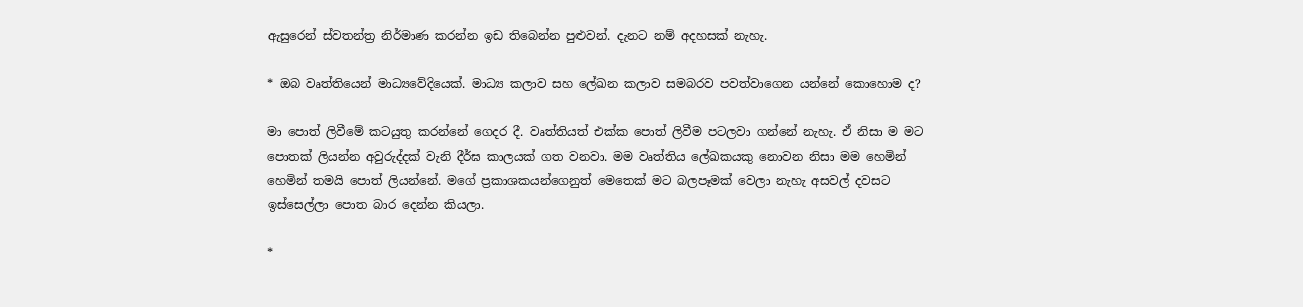ඇසුරෙන් ස්වතන්ත්‍ර නිර්මාණ කරන්න ඉඩ තිබෙන්න පුළුවන්. දැනට නම් අදහසක් නැහැ.

* ඔබ වෘත්තියෙන් මාධ්‍යවේදියෙක්. මාධ්‍ය කලාව සහ ලේඛන කලාව සමබරව පවත්වාගෙන යන්නේ කොහොම ද?

මා පොත් ලිවීමේ කටයුතු කරන්නේ ගෙදර දී. වෘත්තියත් එක්ක පොත් ලිවීම පටලවා ගන්නේ නැහැ‍. ඒ නිසා ම මට පොතක් ලියන්න අවුරුද්දක් වැනි දීර්ඝ කාලයක් ගත වනවා. මම වෘත්තිය ලේඛකයකු නොවන නිසා මම හෙමින් හෙමින් තමයි පොත් ලියන්නේ. මගේ ප්‍රකාශකයන්ගෙනුත් මෙතෙක් මට බලපෑමක් වෙලා නැහැ අසවල් දවසට ඉස්සෙල්ලා පොත බාර දෙන්න කියලා.

*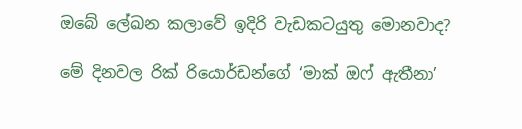ඔබේ ලේඛන කලාවේ ඉදිරි වැඩකටයුතු මොනවාද?

මේ දිනවල රික් රියොර්ඩන්ගේ ‘මාක් ඔෆ් ඇතීනා’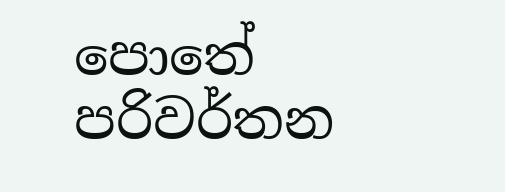පොතේ පරිවර්තන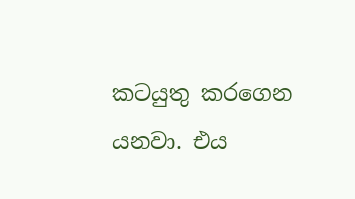කටයුතු කරගෙන යනවා. එය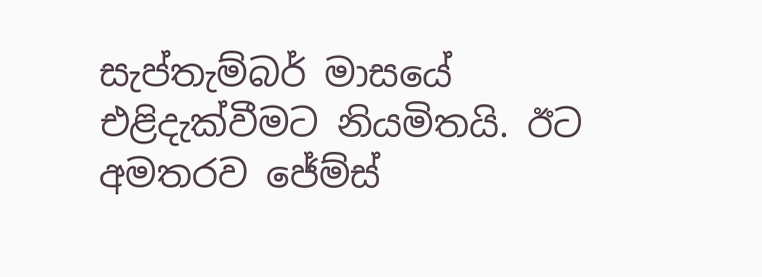සැප්තැම්බර් මාසයේ එළිදැක්වීමට නියමිතයි. ඊට අමතරව ජේම්ස්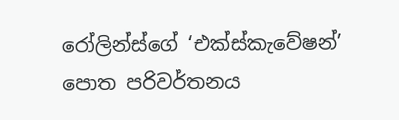රෝලින්ස්ගේ ‘එක්ස්කැවේෂන්’ පොත පරිවර්තනය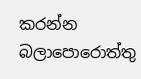කරන්න බලාපොරොත්තු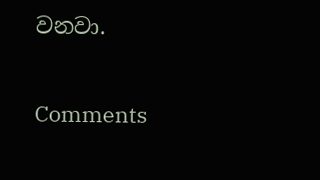වනවා.

Comments